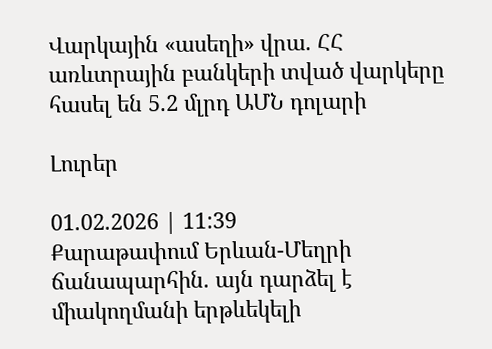Վարկային «ասեղի» վրա. ՀՀ առևտրային բանկերի տված վարկերը հասել են 5.2 մլրդ ԱՄՆ դոլարի

Լուրեր

01.02.2026 | 11:39
Քարաթափում Երևան-Մեղրի ճանապարհին. այն դարձել է միակողմանի երթևեկելի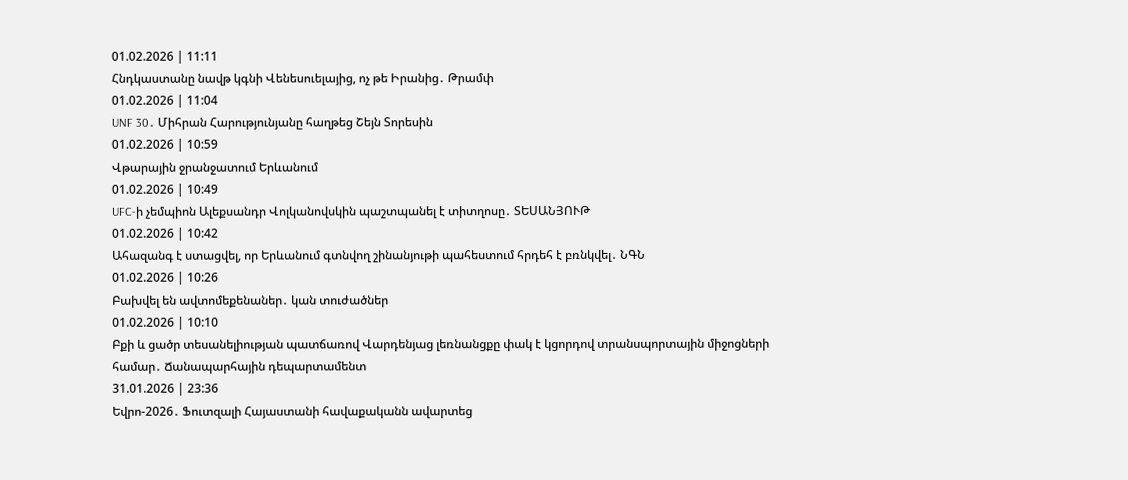01.02.2026 | 11:11
Հնդկաստանը նավթ կգնի Վենեսուելայից, ոչ թե Իրանից․ Թրամփ
01.02.2026 | 11:04
UNF 30․ Միհրան Հարությունյանը հաղթեց Շեյն Տորեսին
01.02.2026 | 10:59
Վթարային ջրանջատում Երևանում
01.02.2026 | 10:49
UFC-ի չեմպիոն Ալեքսանդր Վոլկանովսկին պաշտպանել է տիտղոսը․ ՏԵՍԱՆՅՈՒԹ
01.02.2026 | 10:42
Ահազանգ է ստացվել, որ Երևանում գտնվող շինանյութի պահեստում հրդեհ է բռնկվել․ ՆԳՆ
01.02.2026 | 10:26
Բախվել են ավտոմեքենաներ․ կան տուժածներ
01.02.2026 | 10:10
Բքի և ցածր տեսանելիության պատճառով Վարդենյաց լեռնանցքը փակ է կցորդով տրանսպորտային միջոցների համար․ Ճանապարհային դեպարտամենտ
31.01.2026 | 23:36
Եվրո-2026․ Ֆուտզալի Հայաստանի հավաքականն ավարտեց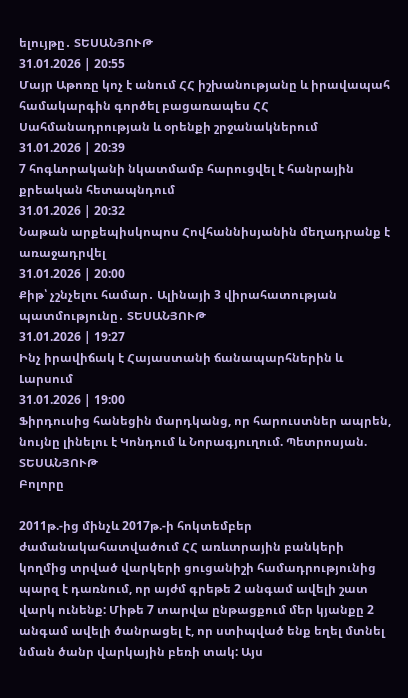ելույթը․ ՏԵՍԱՆՅՈՒԹ
31.01.2026 | 20:55
Մայր Աթոռը կոչ է անում ՀՀ իշխանությանը և իրավապահ համակարգին գործել բացառապես ՀՀ Սահմանադրության և օրենքի շրջանակներում
31.01.2026 | 20:39
7 հոգևորականի նկատմամբ հարուցվել է հանրային քրեական հետապնդում
31.01.2026 | 20:32
Նաթան արքեպիսկոպոս Հովհաննիսյանին մեղադրանք է առաջադրվել
31.01.2026 | 20:00
Քիթ՝ չշնչելու համար․ Ալինայի 3 վիրահատության պատմությունը․ ՏԵՍԱՆՅՈՒԹ
31.01.2026 | 19:27
Ինչ իրավիճակ է Հայաստանի ճանապարհներին և Լարսում
31.01.2026 | 19:00
Ֆիրդուսից հանեցին մարդկանց, որ հարուստներ ապրեն, նույնը լինելու է Կոնդում և Նորագյուղում. Պետրոսյան. ՏԵՍԱՆՅՈՒԹ
Բոլորը

2011թ.-ից մինչև 2017թ.-ի հոկտեմբեր ժամանակահատվածում ՀՀ առևտրային բանկերի կողմից տրված վարկերի ցուցանիշի համադրությունից պարզ է դառնում, որ այժմ գրեթե 2 անգամ ավելի շատ վարկ ունենք: Միթե 7 տարվա ընթացքում մեր կյանքը 2 անգամ ավելի ծանրացել է, որ ստիպված ենք եղել մտնել նման ծանր վարկային բեռի տակ: Այս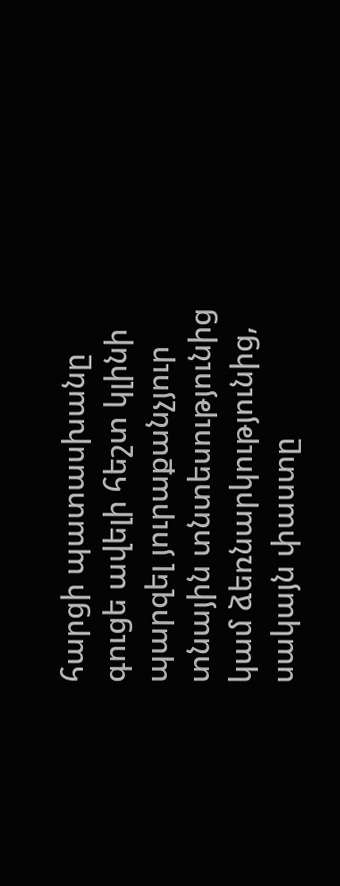հարցի պատասխանը գուցե ավելի հեշտ կլինի պարզել յուրաքանչյուր տնային տնտեսությունից կամ ձեռնարկությունից, սակայն փաստը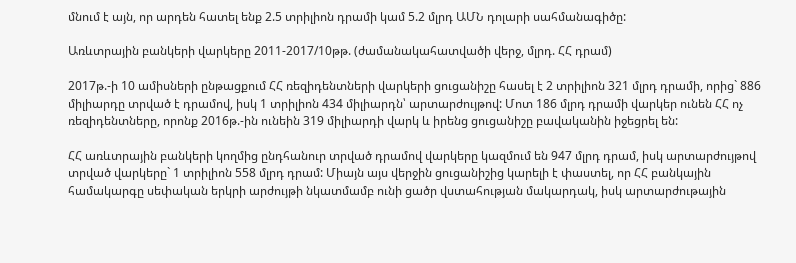մնում է այն, որ արդեն հատել ենք 2.5 տրիլիոն դրամի կամ 5.2 մլրդ ԱՄՆ դոլարի սահմանագիծը:

Առևտրային բանկերի վարկերը 2011-2017/10թթ. (ժամանակահատվածի վերջ, մլրդ. ՀՀ դրամ)

2017թ.-ի 10 ամիսների ընթացքում ՀՀ ռեզիդենտների վարկերի ցուցանիշը հասել է 2 տրիլիոն 321 մլրդ դրամի, որից` 886 միլիարդը տրված է դրամով, իսկ 1 տրիլիոն 434 միլիարդն՝ արտարժույթով: Մոտ 186 մլրդ դրամի վարկեր ունեն ՀՀ ոչ ռեզիդենտները, որոնք 2016թ.-ին ունեին 319 միլիարդի վարկ և իրենց ցուցանիշը բավականին իջեցրել են:

ՀՀ առևտրային բանկերի կողմից ընդհանուր տրված դրամով վարկերը կազմում են 947 մլրդ դրամ, իսկ արտարժույթով տրված վարկերը` 1 տրիլիոն 558 մլրդ դրամ: Միայն այս վերջին ցուցանիշից կարելի է փաստել, որ ՀՀ բանկային համակարգը սեփական երկրի արժույթի նկատմամբ ունի ցածր վստահության մակարդակ, իսկ արտարժութային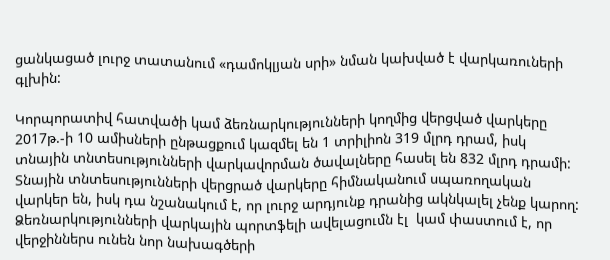ցանկացած լուրջ տատանում «դամոկլյան սրի» նման կախված է վարկառուների գլխին:

Կորպորատիվ հատվածի կամ ձեռնարկությունների կողմից վերցված վարկերը 2017թ.-ի 10 ամիսների ընթացքում կազմել են 1 տրիլիոն 319 մլրդ դրամ, իսկ տնային տնտեսությունների վարկավորման ծավալները հասել են 832 մլրդ դրամի: Տնային տնտեսությունների վերցրած վարկերը հիմնականում սպառողական վարկեր են, իսկ դա նշանակում է, որ լուրջ արդյունք դրանից ակնկալել չենք կարող:  Ձեռնարկությունների վարկային պորտֆելի ավելացումն էլ  կամ փաստում է, որ վերջիններս ունեն նոր նախագծերի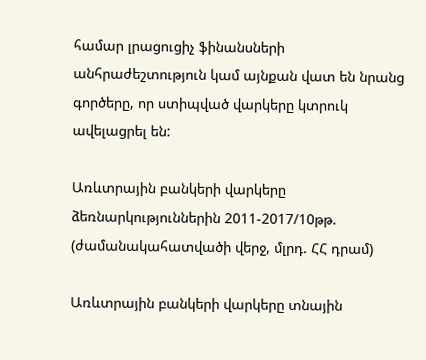համար լրացուցիչ ֆինանսների անհրաժեշտություն կամ այնքան վատ են նրանց  գործերը, որ ստիպված վարկերը կտրուկ ավելացրել են:

Առևտրային բանկերի վարկերը ձեռնարկություններին 2011-2017/10թթ. (ժամանակահատվածի վերջ, մլրդ. ՀՀ դրամ)

Առևտրային բանկերի վարկերը տնային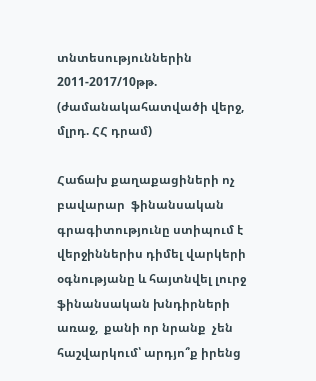տնտեսություններին 2011-2017/10թթ. (ժամանակահատվածի վերջ, մլրդ. ՀՀ դրամ)

Հաճախ քաղաքացիների ոչ բավարար  ֆինանսական գրագիտությունը ստիպում է վերջիններիս դիմել վարկերի օգնությանը և հայտնվել լուրջ ֆինանսական խնդիրների առաջ,  քանի որ նրանք  չեն հաշվարկում՝ արդյո՞ք իրենց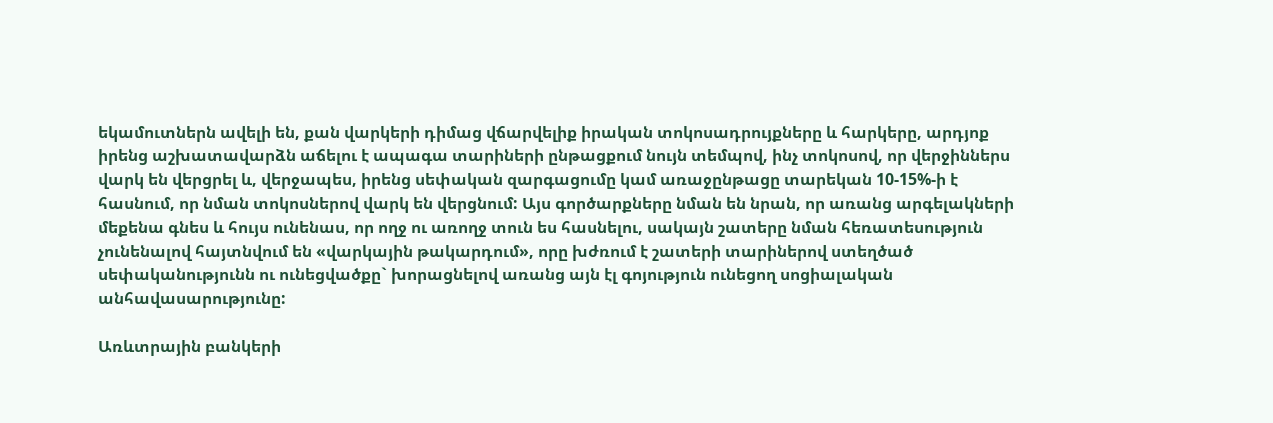եկամուտներն ավելի են, քան վարկերի դիմաց վճարվելիք իրական տոկոսադրույքները և հարկերը, արդյոք իրենց աշխատավարձն աճելու է ապագա տարիների ընթացքում նույն տեմպով, ինչ տոկոսով, որ վերջիններս վարկ են վերցրել և, վերջապես, իրենց սեփական զարգացումը կամ առաջընթացը տարեկան 10-15%-ի է հասնում, որ նման տոկոսներով վարկ են վերցնում: Այս գործարքները նման են նրան, որ առանց արգելակների մեքենա գնես և հույս ունենաս, որ ողջ ու առողջ տուն ես հասնելու, սակայն շատերը նման հեռատեսություն չունենալով հայտնվում են «վարկային թակարդում», որը խժռում է շատերի տարիներով ստեղծած սեփականությունն ու ունեցվածքը` խորացնելով առանց այն էլ գոյություն ունեցող սոցիալական անհավասարությունը:

Առևտրային բանկերի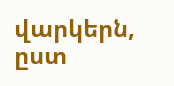վարկերն, ըստ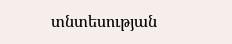տնտեսության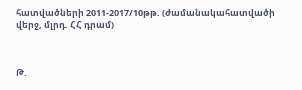հատվածների 2011-2017/10թթ. (ժամանակահատվածի վերջ, մլրդ. ՀՀ դրամ)



Թ.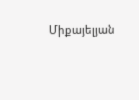Միքայելյան